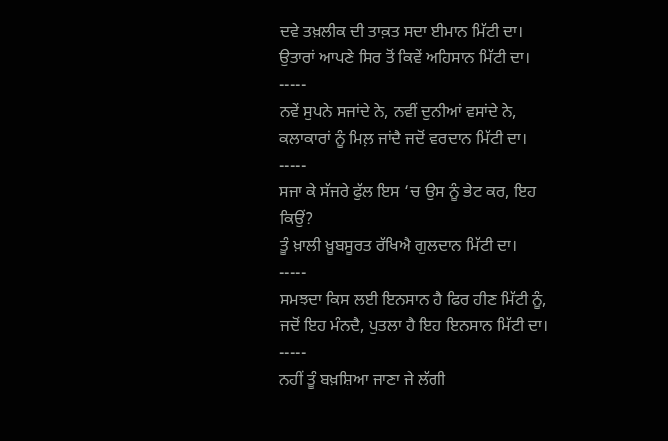ਦਵੇ ਤਖ਼ਲੀਕ ਦੀ ਤਾਕ਼ਤ ਸਦਾ ਈਮਾਨ ਮਿੱਟੀ ਦਾ।
ਉਤਾਰਾਂ ਆਪਣੇ ਸਿਰ ਤੋਂ ਕਿਵੇਂ ਅਹਿਸਾਨ ਮਿੱਟੀ ਦਾ।
-----
ਨਵੇਂ ਸੁਪਨੇ ਸਜਾਂਦੇ ਨੇ, ਨਵੀਂ ਦੁਨੀਆਂ ਵਸਾਂਦੇ ਨੇ,
ਕਲਾਕਾਰਾਂ ਨੂੰ ਮਿਲ਼ ਜਾਂਦੈ ਜਦੋਂ ਵਰਦਾਨ ਮਿੱਟੀ ਦਾ।
-----
ਸਜਾ ਕੇ ਸੱਜਰੇ ਫੁੱਲ ਇਸ ‘ਚ ਉਸ ਨੂੰ ਭੇਟ ਕਰ, ਇਹ ਕਿਉਂ?
ਤੂੰ ਖ਼ਾਲੀ ਖ਼ੂਬਸੂਰਤ ਰੱਖਿਐ ਗੁਲਦਾਨ ਮਿੱਟੀ ਦਾ।
-----
ਸਮਝਦਾ ਕਿਸ ਲਈ ਇਨਸਾਨ ਹੈ ਫਿਰ ਹੀਣ ਮਿੱਟੀ ਨੂੰ,
ਜਦੋਂ ਇਹ ਮੰਨਦੈ, ਪੁਤਲਾ ਹੈ ਇਹ ਇਨਸਾਨ ਮਿੱਟੀ ਦਾ।
-----
ਨਹੀਂ ਤੂੰ ਬਖ਼ਸ਼ਿਆ ਜਾਣਾ ਜੇ ਲੱਗੀ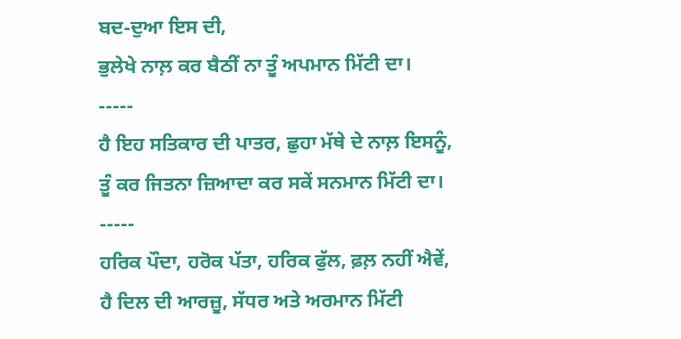ਬਦ-ਦੁਆ ਇਸ ਦੀ,
ਭੁਲੇਖੇ ਨਾਲ਼ ਕਰ ਬੈਠੀਂ ਨਾ ਤੂੰ ਅਪਮਾਨ ਮਿੱਟੀ ਦਾ।
-----
ਹੈ ਇਹ ਸਤਿਕਾਰ ਦੀ ਪਾਤਰ, ਛੁਹਾ ਮੱਥੇ ਦੇ ਨਾਲ਼ ਇਸਨੂੰ,
ਤੂੰ ਕਰ ਜਿਤਨਾ ਜ਼ਿਆਦਾ ਕਰ ਸਕੇਂ ਸਨਮਾਨ ਮਿੱਟੀ ਦਾ।
-----
ਹਰਿਕ ਪੌਦਾ, ਹਰੋਕ ਪੱਤਾ, ਹਰਿਕ ਫੁੱਲ, ਫ਼ਲ਼ ਨਹੀਂ ਐਵੇਂ,
ਹੈ ਦਿਲ ਦੀ ਆਰਜ਼ੂ, ਸੱਧਰ ਅਤੇ ਅਰਮਾਨ ਮਿੱਟੀ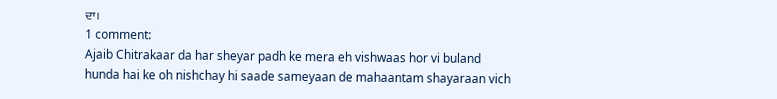ਦਾ।
1 comment:
Ajaib Chitrakaar da har sheyar padh ke mera eh vishwaas hor vi buland hunda hai ke oh nishchay hi saade sameyaan de mahaantam shayaraan vich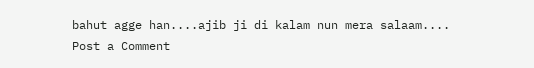bahut agge han....ajib ji di kalam nun mera salaam....
Post a Comment